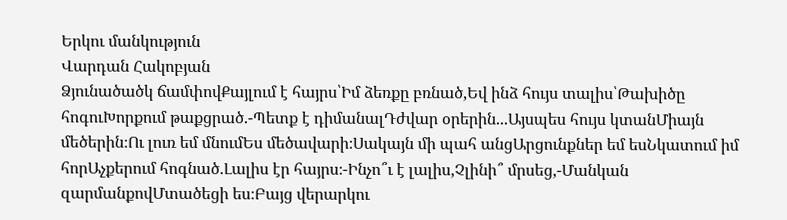Երկու մանկություն
Վարդան Հակոբյան
Ձյունածածկ ճամփովՔայլում է հայրս՝Իմ ձեռքը բռնած,Եվ ինձ հույս տալիս՝Թախիծը հոգուԽորքում թաքցրած.-Պետք է դիմանալԴժվար օրերին...Այսպես հույս կտանՄիայն մեծերին։Ու լուռ եմ մնումԵս մեծավարի։Սակայն մի պահ անցԱրցունքներ եմ եսՆկատում իմ հորԱչքերում հոգնած.Լալիս էր հայրս։-Ինչո՞ւ է լալիս,Չլինի՞ մրսեց,-Մանկան զարմանքովՄտածեցի ես։Բայց վերարկու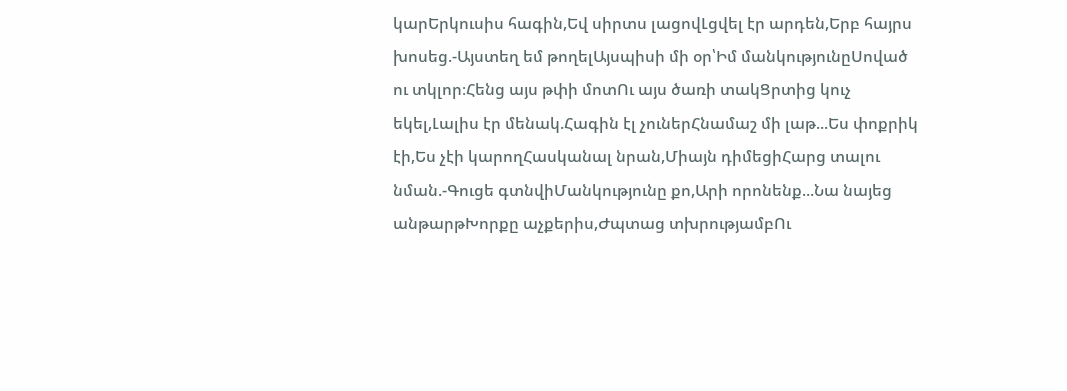կարԵրկուսիս հագին,Եվ սիրտս լացովԼցվել էր արդեն,Երբ հայրս խոսեց.-Այստեղ եմ թողելԱյսպիսի մի օր՝Իմ մանկությունըՍոված ու տկլոր։Հենց այս թփի մոտՈւ այս ծառի տակՑրտից կուչ եկել,Լալիս էր մենակ.Հագին էլ չուներՀնամաշ մի լաթ...Ես փոքրիկ էի,Ես չէի կարողՀասկանալ նրան,Միայն դիմեցիՀարց տալու նման.-Գուցե գտնվիՄանկությունը քո,Արի որոնենք...Նա նայեց անթարթԽորքը աչքերիս,Ժպտաց տխրությամբՈւ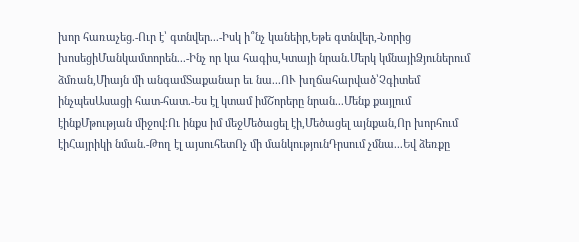խոր հառաչեց.-Ուր է՝ գտնվեր...-Իսկ ի՞նչ կանեիր,Եթե գտնվեր,-Նորից խոսեցիՄանկամտորեն...-Ինչ որ կա հագիս,Կտայի նրան.Մերկ կմնայիՁյուներում ձմռան,Միայն մի անգամՏաքանար եւ նա...ՈՒ խղճահարված՝Չգիտեմ ինչպեսԱսացի հատ-հատ.-Ես էլ կտամ իմՇորերը նրան...Մենք քայլում էինքՄթության միջով։Ու ինքս իմ մեջՄեծացել էի,Մեծացել այնքան,Որ խորհում էիՀայրիկի նման.-Թող էլ այսուհետՈչ մի մանկությունԴրսում չմնա...Եվ ձեռքը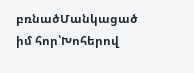բռնածՄանկացած իմ հոր՝Խոհերով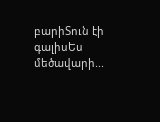բարիՏուն էի գալիսԵս մեծավարի...